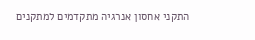התקני אחסון אנרגיה מתקדמים למתקנים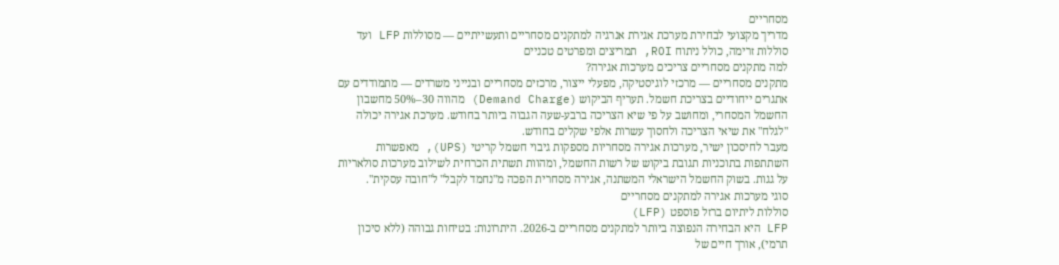מסחריים
מדריך מקצועי לבחירת מערכת אגירת אנרגיה למתקנים מסחריים ותעשייתיים — מסוללות LFP ועד סוללות זרימה, כולל ניתוח ROI, תמריצים ומפרטים טכניים
למה מתקנים מסחריים צריכים מערכות אגירה?
מתקנים מסחריים — מרכזי לוגיסטיקה, מפעלי ייצור, מרכזים מסחריים ובנייני משרדים — מתמודדים עם אתגרים ייחודיים בצריכת חשמל. תעריף הביקוש (Demand Charge) מהווה 30–50% מחשבון החשמל המסחרי, ומחושב על פי שיא הצריכה ברבע-שעה הגבוה ביותר בחודש. מערכת אגירה יכולה "לגלח" את שיאי הצריכה ולחסוך עשרות אלפי שקלים בחודש.
מעבר לחיסכון ישיר, מערכות אגירה מסחריות מספקות גיבוי חשמל קריטי (UPS), מאפשרות השתתפות בתוכניות תגובת ביקוש של רשות החשמל, ומהוות תשתית הכרחית לשילוב מערכות סולאריות על גגות. בשוק החשמל הישראלי המשתנה, אגירה מסחרית הפכה מ"נחמד לקבל" ל"חובה עסקית".
סוגי מערכות אגירה למתקנים מסחריים
סוללות ליתיום ברזל פוספט (LFP)
LFP היא הבחירה הנפוצה ביותר למתקנים מסחריים ב-2026. היתרונות: בטיחות גבוהה (ללא סיכון תרמי), אורך חיים של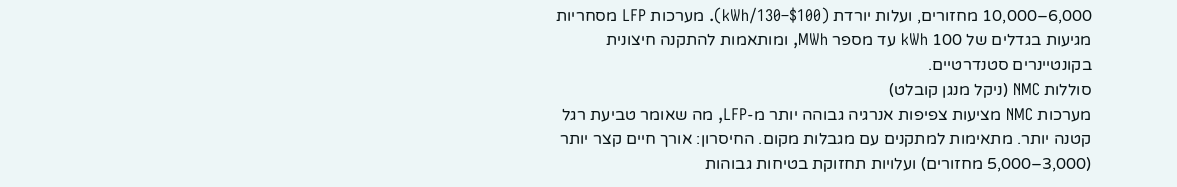6,000–10,000 מחזורים, ועלות יורדת ($100–130/kWh). מערכות LFP מסחריות מגיעות בגדלים של 100 kWh עד מספר MWh, ומותאמות להתקנה חיצונית בקונטיינרים סטנדרטיים.
סוללות NMC (ניקל מנגן קובלט)
מערכות NMC מציעות צפיפות אנרגיה גבוהה יותר מ-LFP, מה שאומר טביעת רגל קטנה יותר. מתאימות למתקנים עם מגבלות מקום. החיסרון: אורך חיים קצר יותר (3,000–5,000 מחזורים) ועלויות תחזוקת בטיחות גבוהות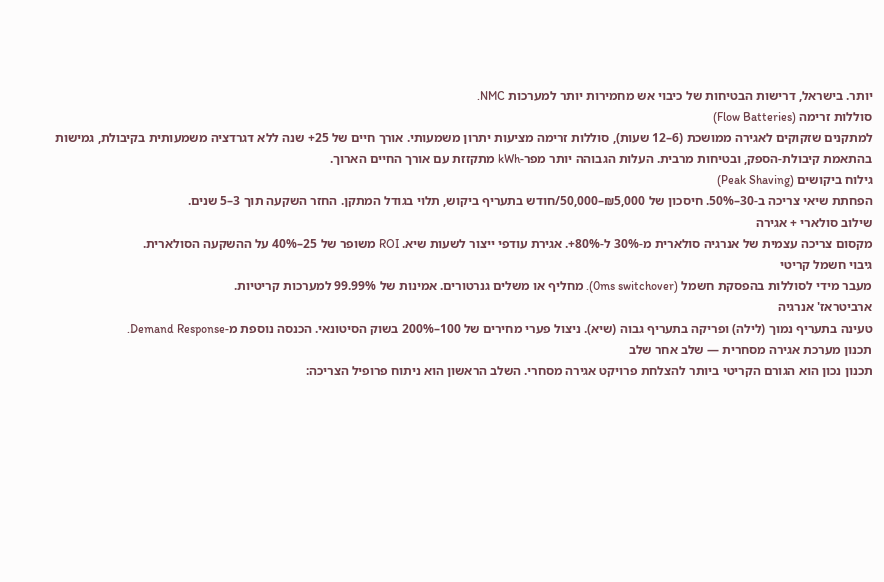יותר. בישראל, דרישות הבטיחות של כיבוי אש מחמירות יותר למערכות NMC.
סוללות זרימה (Flow Batteries)
למתקנים שזקוקים לאגירה ממושכת (6–12 שעות), סוללות זרימה מציעות יתרון משמעותי. אורך חיים של 25+ שנה ללא דגרדציה משמעותית בקיבולת, גמישות בהתאמת קיבולת-הספק, ובטיחות מרבית. העלות הגבוהה יותר מפר-kWh מתקזזת עם אורך החיים הארוך.
גילוח ביקושים (Peak Shaving)
הפחתת שיאי צריכה ב-30–50%. חיסכון של ₪5,000–50,000/חודש בתעריף ביקוש, תלוי בגודל המתקן. החזר השקעה תוך 3–5 שנים.
שילוב סולארי + אגירה
מקסום צריכה עצמית של אנרגיה סולארית מ-30% ל-80%+. אגירת עודפי ייצור לשעות שיא. ROI משופר של 25–40% על ההשקעה הסולארית.
גיבוי חשמל קריטי
מעבר מידי לסוללות בהפסקת חשמל (0ms switchover). מחליף או משלים גנרטורים. אמינות של 99.99% למערכות קריטיות.
ארביטראז' אנרגיה
טעינה בתעריף נמוך (לילה) ופריקה בתעריף גבוה (שיא). ניצול פערי מחירים של 100–200% בשוק הסיטונאי. הכנסה נוספת מ-Demand Response.
תכנון מערכת אגירה מסחרית — שלב אחר שלב
תכנון נכון הוא הגורם הקריטי ביותר להצלחת פרויקט אגירה מסחרי. השלב הראשון הוא ניתוח פרופיל הצריכה: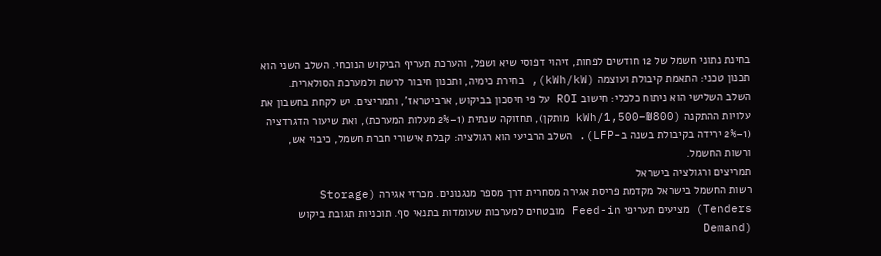בחינת נתוני חשמל של 12 חודשים לפחות, זיהוי דפוסי שיא ושפל, והערכת תעריף הביקוש הנוכחי. השלב השני הוא תכנון טכני: התאמת קיבולת ועוצמה (kWh/kW), בחירת כימיה, ותכנון חיבור לרשת ולמערכת הסולארית.
השלב השלישי הוא ניתוח כלכלי: חישוב ROI על פי חיסכון בביקוש, ארביטראז', ותמריצים. יש לקחת בחשבון את עלויות ההתקנה (₪800–1,500/kWh מותקן), תחזוקה שנתית (1–2% מעלות המערכת), ואת שיעור הדגרדציה (1–2% ירידה בקיבולת בשנה ב-LFP). השלב הרביעי הוא רגולציה: קבלת אישורי חברת חשמל, כיבוי אש, ורשות החשמל.
תמריצים ורגולציה בישראל
רשות החשמל בישראל מקדמת פריסת אגירה מסחרית דרך מספר מנגנונים. מכרזי אגירה (Storage Tenders) מציעים תעריפי Feed-in מובטחים למערכות שעומדות בתנאי סף. תוכניות תגובת ביקוש (Demand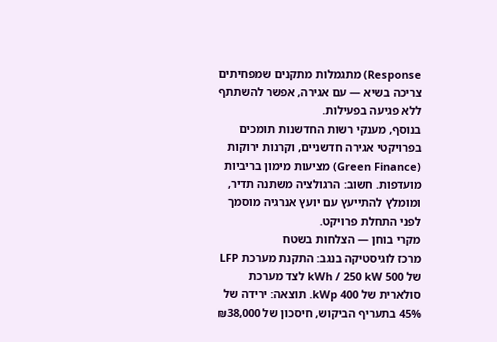Response) מתגמלות מתקנים שמפחיתים צריכה בשיא — עם אגירה, אפשר להשתתף ללא פגיעה בפעילות.
בנוסף, מענקי רשות החדשנות תומכים בפרויקטי אגירה חדשניים, וקרנות ירוקות (Green Finance) מציעות מימון בריביות מועדפות. חשוב: הרגולציה משתנה תדיר, ומומלץ להתייעץ עם יועץ אנרגיה מוסמך לפני התחלת פרויקט.
מקרי בוחן — הצלחות בשטח
מרכז לוגיסטיקה בנגב: התקנת מערכת LFP של 500 kWh / 250 kW לצד מערכת סולארית של 400 kWp. תוצאה: ירידה של 45% בתעריף הביקוש, חיסכון של ₪38,000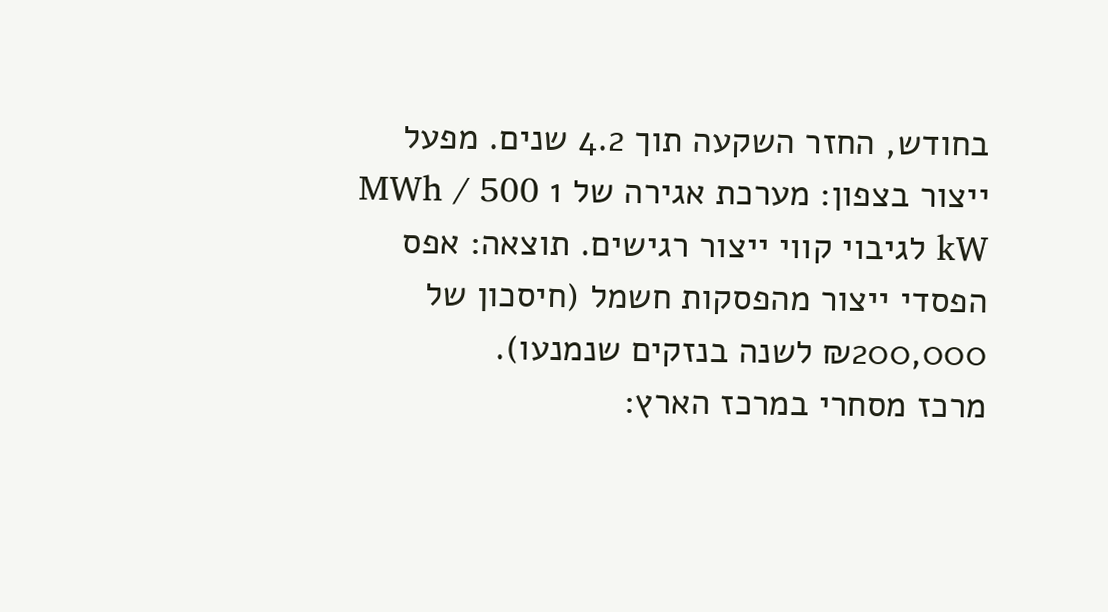בחודש, החזר השקעה תוך 4.2 שנים. מפעל ייצור בצפון: מערכת אגירה של 1 MWh / 500 kW לגיבוי קווי ייצור רגישים. תוצאה: אפס הפסדי ייצור מהפסקות חשמל (חיסכון של ₪200,000 לשנה בנזקים שנמנעו).
מרכז מסחרי במרכז הארץ: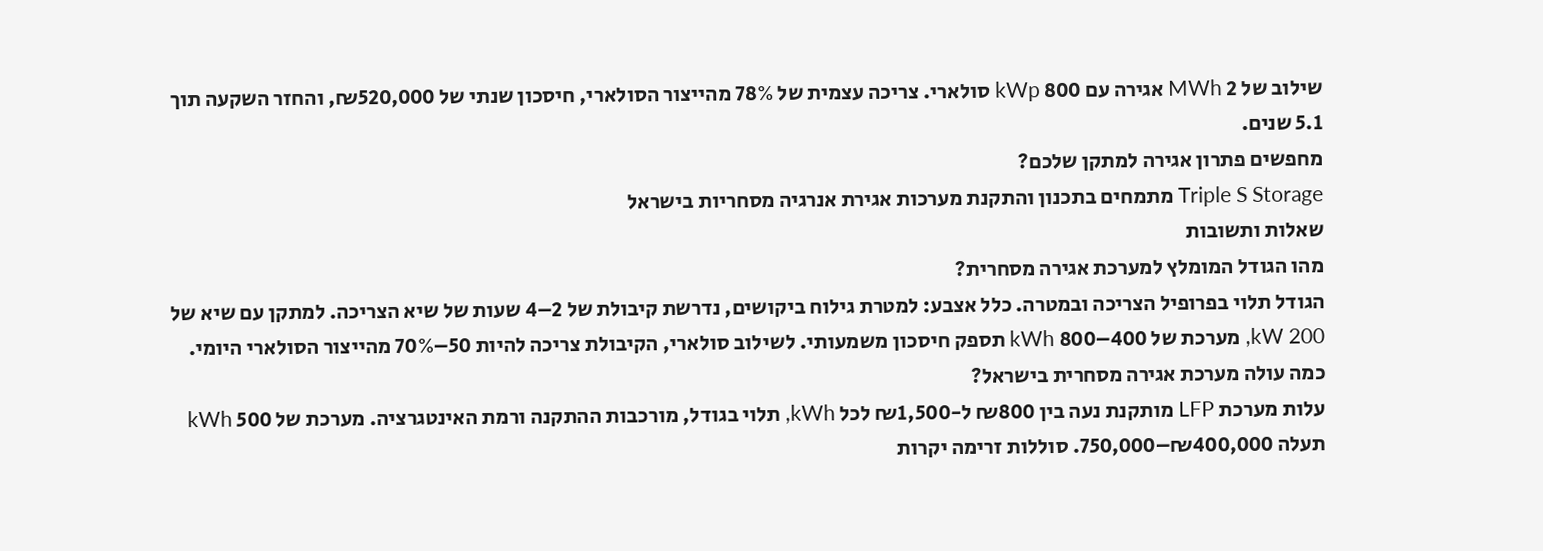שילוב של 2 MWh אגירה עם 800 kWp סולארי. צריכה עצמית של 78% מהייצור הסולארי, חיסכון שנתי של ₪520,000, והחזר השקעה תוך 5.1 שנים.
מחפשים פתרון אגירה למתקן שלכם?
Triple S Storage מתמחים בתכנון והתקנת מערכות אגירת אנרגיה מסחריות בישראל
שאלות ותשובות
מהו הגודל המומלץ למערכת אגירה מסחרית?
הגודל תלוי בפרופיל הצריכה ובמטרה. כלל אצבע: למטרת גילוח ביקושים, נדרשת קיבולת של 2–4 שעות של שיא הצריכה. למתקן עם שיא של 200 kW, מערכת של 400–800 kWh תספק חיסכון משמעותי. לשילוב סולארי, הקיבולת צריכה להיות 50–70% מהייצור הסולארי היומי.
כמה עולה מערכת אגירה מסחרית בישראל?
עלות מערכת LFP מותקנת נעה בין ₪800 ל-₪1,500 לכל kWh, תלוי בגודל, מורכבות ההתקנה ורמת האינטגרציה. מערכת של 500 kWh תעלה ₪400,000–750,000. סוללות זרימה יקרות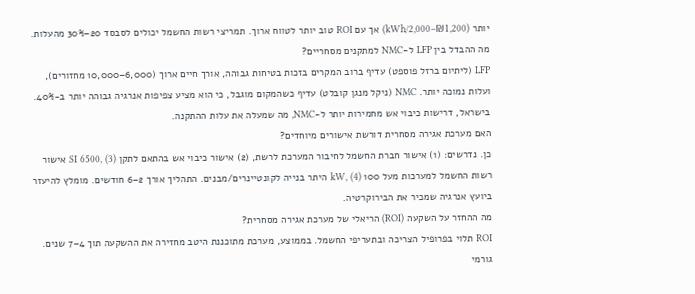יותר (₪1,200–2,000/kWh) אך עם ROI טוב יותר לטווח ארוך. תמריצי רשות החשמל יכולים לסבסד 20–30% מהעלות.
מה ההבדל בין LFP ל-NMC למתקנים מסחריים?
LFP (ליתיום ברזל פוספט) עדיף ברוב המקרים בזכות בטיחות גבוהה, אורך חיים ארוך (6,000–10,000 מחזורים), ועלות נמוכה יותר. NMC (ניקל מנגן קובלט) עדיף כשהמקום מוגבל, כי הוא מציע צפיפות אנרגיה גבוהה יותר ב-40%. בישראל, דרישות כיבוי אש מחמירות יותר ל-NMC, מה שמעלה את עלות ההתקנה.
האם מערכת אגירה מסחרית דורשת אישורים מיוחדים?
כן. נדרשים: (1) אישור חברת החשמל לחיבור המערכת לרשת, (2) אישור כיבוי אש בהתאם לתקן SI 6500, (3) אישור רשות החשמל למערכות מעל 100 kW, (4) היתר בנייה לקונטיינרים/מבנים. התהליך אורך 2–6 חודשים. מומלץ להיעזר ביועץ אנרגיה שמכיר את הבירוקרטיה.
מה ההחזר על השקעה (ROI) הריאלי של מערכת אגירה מסחרית?
ROI תלוי בפרופיל הצריכה ובתעריפי החשמל. בממוצע, מערכת מתוכננת היטב מחזירה את ההשקעה תוך 4–7 שנים. גורמי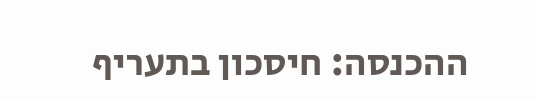ההכנסה: חיסכון בתעריף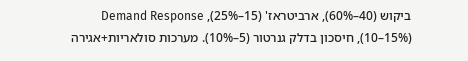ביקוש (40–60%), ארביטראז' (15–25%), Demand Response (10–15%), חיסכון בדלק גנרטור (5–10%). מערכות סולאריות+אגירה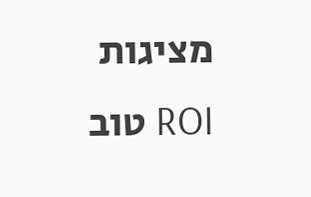מציגות ROI טוב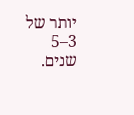יותר של 3–5 שנים.